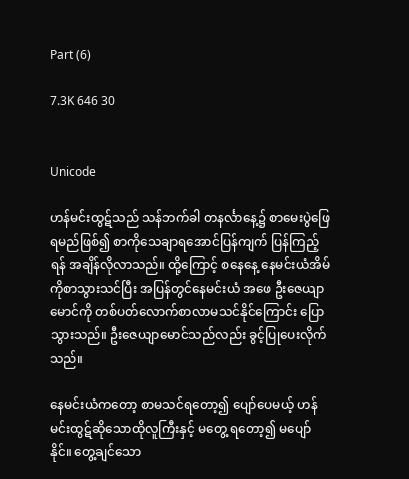Part (6)

7.3K 646 30


Unicode

ဟန်မင်းထွဋ်သည် သန်ဘက်ခါ တနင်္လာနေ့၌ စာမေးပွဲဖြေရမည်ဖြစ်၍ စာကိုသေချာရအောင်ပြန်ကျက် ပြန်ကြည့်ရန် အချိန်လိုလာသည်။ ထို့ကြောင့် စနေနေ့ နေမင်းယံအိမ်ကိုစာသွားသင်ပြီး အပြန်တွင်နေမင်းယံ အဖေ ဦးဇေယျာမောင်ကို တစ်ပတ်လောက်စာလာမသင်နိုင်ကြောင်း ပြောသွားသည်။ ဦးဇေယျာမောင်သည်လည်း ခွင့်ပြုပေးလိုက်သည်။

နေမင်းယံကတော့ စာမသင်ရတော့၍ ပျော်ပေမယ့် ဟန်မင်းထွဋ်ဆိုသောထိုလူကြီးနှင့် မတွေ့ ရတော့၍ မပျော်နိုင်။ တွေ့ချင်သော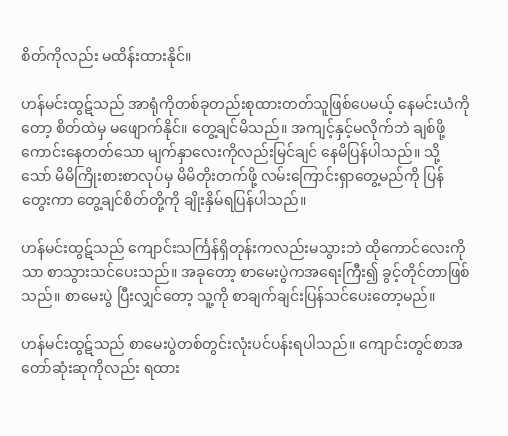စိတ်ကိုလည်း မထိန်းထားနိုင်။

ဟန်မင်းထွဋ်သည် အာရုံကိုတစ်ခုတည်းစုထားတတ်သူဖြစ်ပေမယ့် နေမင်းယံကိုတော့ စိတ်ထဲမှ မဖျောက်နိုင်။ တွေ့ချင်မိသည်။ အကျင့်နှင့်မလိုက်ဘဲ ချစ်ဖို့ကောင်းနေတတ်သော မျက်နှာလေးကိုလည်းမြင်ချင် နေမိပြန်ပါသည်။ သို့သော် မိမိကြိုးစားစာလုပ်မှ မိမိတိုးတက်ဖို့ လမ်းကြောင်းရှာတွေ့မည်ကို ပြန်တွေးကာ တွေ့ချင်စိတ်တို့ကို ချိုးနှိမ်ရပြန်ပါသည်။

ဟန်မင်းထွဋ်သည် ကျောင်းသင်္ကြန်ရှိတုန်းကလည်းမသွားဘဲ ထိုကောင်လေးကိုသာ စာသွားသင်ပေးသည်။ အခုတော့ စာမေးပွဲကအရေးကြီး၍ ခွင့်တိုင်တာဖြစ်သည်။ စာမေးပွဲ ပြီးလျှင်တော့ သူ့ကို စာချက်ချင်းပြန်သင်ပေးတော့မည်။

ဟန်မင်းထွဋ်သည် စာမေးပွဲတစ်တွင်းလုံးပင်ပန်းရပါသည်။ ကျောင်းတွင်စာအတော်ဆုံးဆုကိုလည်း ရထား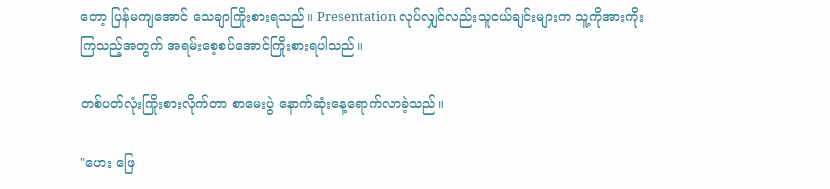တော့ ပြန်မကျအောင် သေချာကြိုးစားရသည်။ Presentation လုပ်လျှင်လည်းသူငယ်ချင်းများက သူ့ကိုအားကိုးကြသည့်အတွက် အရမ်းစေ့စပ်အောင်ကြိုးစားရပါသည်။

တစ်ပတ်လုံးကြိုးစားလိုက်တာ စာမေးပွဲ နောက်ဆုံးနေ့ရောက်လာခဲ့သည်။

"ဟေး ဖြေ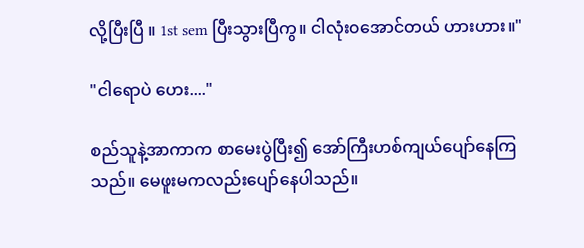လို့ပြီးပြီ ။ 1st sem ပြီးသွားပြီကွ။ ငါလုံး၀အောင်တယ် ဟားဟား။"

"ငါရောပဲ ဟေး...."

စည်သူနဲ့အာကာက စာမေးပွဲပြီး၍ အော်ကြီးဟစ်ကျယ်ပျော်နေကြသည်။ မေဖူးမကလည်းပျော်နေပါသည်။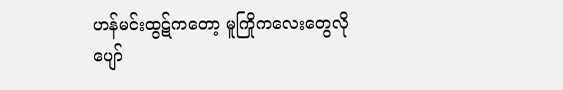ဟန်မင်းထွဋ်ကတော့ မူကြိုကလေးတွေလိုပျော်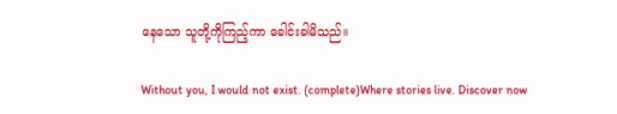နေသော သူတို့ကိုကြည့်ကာ ခေါင်းခါမိသည်။

Without you, I would not exist. (complete)Where stories live. Discover now